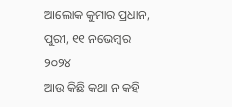ଆଲୋକ କୁମାର ପ୍ରଧାନ, ପୁରୀ, ୧୧ ନଭେମ୍ବର ୨୦୨୪
ଆଉ କିଛି କଥା ନ କହି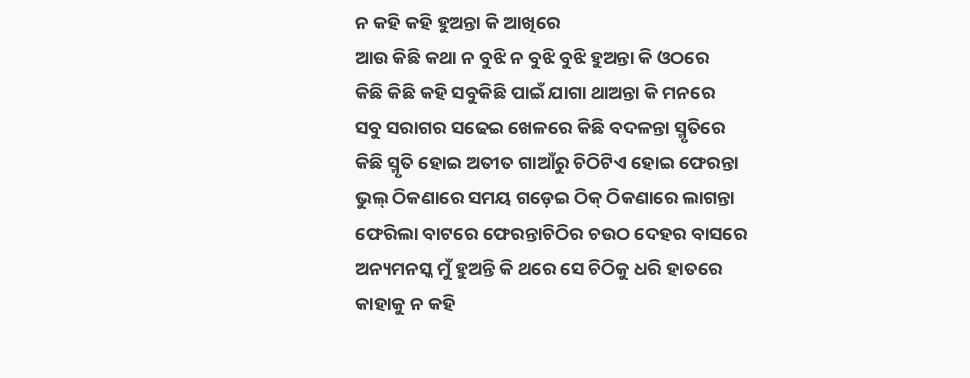ନ କହି କହି ହୁଅନ୍ତା କି ଆଖିରେ
ଆଉ କିଛି କଥା ନ ବୁଝି ନ ବୁଝି ବୁଝି ହୁଅନ୍ତା କି ଓଠରେ
କିଛି କିଛି କହି ସବୁକିଛି ପାଇଁ ଯାଗା ଥାଅନ୍ତା କି ମନରେ
ସବୁ ସରାଗର ସଢେଇ ଖେଳରେ କିଛି ବଦଳନ୍ତା ସ୍ମୃତିରେ
କିଛି ସ୍ମୃତି ହୋଇ ଅତୀତ ଗାଆଁରୁ ଚିଠିଟିଏ ହୋଇ ଫେରନ୍ତା
ଭୁଲ୍ ଠିକଣାରେ ସମୟ ଗଡ଼େଇ ଠିକ୍ ଠିକଣାରେ ଲାଗନ୍ତା
ଫେରିଲା ବାଟରେ ଫେରନ୍ତାଚିଠିର ଚଉଠ ଦେହର ବାସରେ
ଅନ୍ୟମନସ୍କ ମୁଁ ହୁଅନ୍ତି କି ଥରେ ସେ ଚିଠିକୁ ଧରି ହାତରେ
କାହାକୁ ନ କହି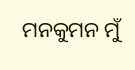ମନକୁମନ ମୁଁ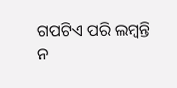ଗପଟିଏ ପରି ଲମ୍ବନ୍ତି
ନ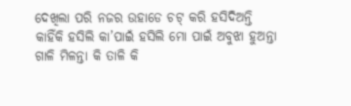ଦେଖିଲା ପରି ନଜର ଉହାଡେ ଚଟ୍ କରି ହସିଦିଅନ୍ତି
କାହିଁକି ହସିଲି କା’ପାଇଁ ହସିଲି ମୋ ପାଇଁ ଅବୁଝା ହୁଅନ୍ତା
ଗାଳି ମିଳନ୍ତା କି ତାଳି କି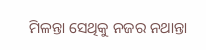ମିଳନ୍ତା ସେଥିକୁ ନଜର ନଥାନ୍ତା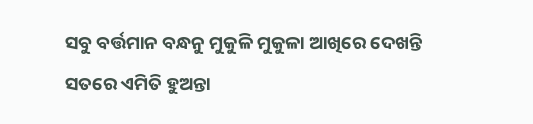ସବୁ ବର୍ତ୍ତମାନ ବନ୍ଧନୁ ମୁକୁଳି ମୁକୁଳା ଆଖିରେ ଦେଖନ୍ତି
ସତରେ ଏମିତି ହୁଅନ୍ତା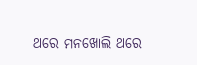ଥରେ ମନଖୋଲି ଥରେ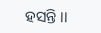ହସନ୍ତି ।।